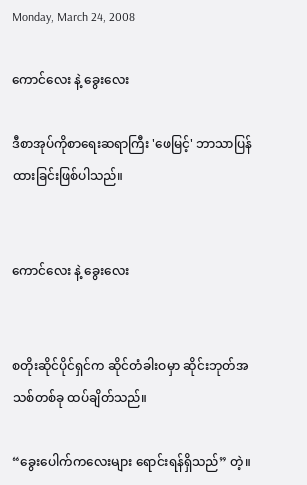Monday, March 24, 2008

ကောင်လေး နဲ့ ခွေးလေး

ဒီစာအုပ်ကိုစာရေးဆရာကြီး 'ဖေမြင့်' ဘာသာပြန်ထားခြင်းဖြစ်ပါသည်။


ကောင်လေး နဲ့ ခွေးလေး


စတိုးဆိုင်ပိုင်ရှင်က ဆိုင်တံခါးဝမှာ ဆိုင်းဘုတ်အသစ်တစ်ခု ထပ်ချိတ်သည်။

“ခွေးပေါက်ကလေးများ ရောင်းရန်ရှိသည်” တဲ့။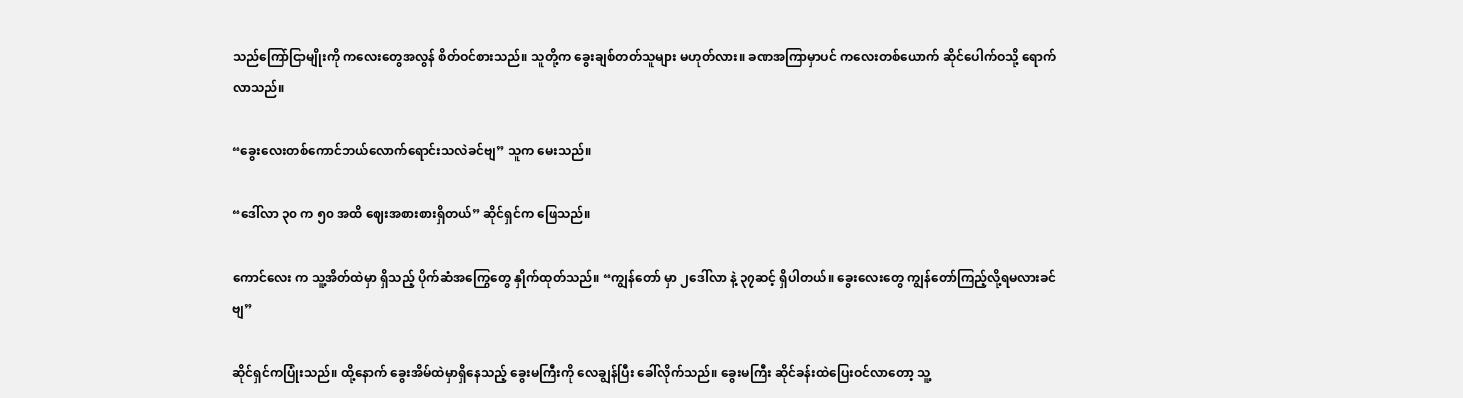သည်ကြော်ငြာမျိုးကို ကလေးတွေအလွန် စိတ်ဝင်စားသည်။ သူတို့က ခွေးချစ်တတ်သူများ မဟုတ်လား။ ခဏအကြာမှာပင် ကလေးတစ်ယောက် ဆိုင်ပေါက်ဝသို့ ရောက်လာသည်။

“ခွေးလေးတစ်ကောင်ဘယ်လောက်ရောင်းသလဲခင်ဗျ” သူက မေးသည်။

“ဒေါ်လာ ၃၀ က ၅၀ အထိ ဈေးအစားစားရှိတယ်” ဆိုင်ရှင်က ဖြေသည်။

ကောင်လေး က သူ့အိတ်ထဲမှာ ရှိသည့် ပိုက်ဆံအကြွေတွေ နှိုက်ထုတ်သည်။ “ကျွန်တော် မှာ ၂ဒေါ်လာ နဲ့ ၃၇ဆင့် ရှိပါတယ်။ ခွေးလေးတွေ ကျွန်တော်ကြည့်လို့ရမလားခင်ဗျ”

ဆိုင်ရှင်ကပြုံးသည်။ ထို့နောက် ခွေးအိမ်ထဲမှာရှိနေသည့် ခွေးမကြီးကို လေချွန်ပြီး ခေါ်လိုက်သည်။ ခွေးမကြီး ဆိုင်ခန်းထဲပြေးဝင်လာတော့ သူ့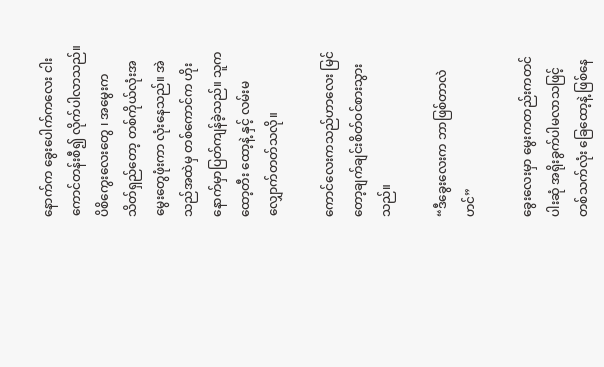နောက်က ခွေးပေါက်ကလေး ငါးကောင်တန်းစီ၍ လိုက်ပါလာသည်။ ပိစိကွေးလေးတွေ ၊ အမွေးက သိတ်ရှည်တော့ တစ်ကိုယ်လုံးအမွေးတွေဖုံးကာ လုံးနေသည်။ အဲသည်အထဲမှ တစ်ကောင်က ဟိုးနောက်မှာပြတ်ကျန်ခဲ့သည်။ သူက ထော့တီး ထော့နဲ့ နှင့် လမ်းမလျှောက်တတ်သလို။

ကောင်လေးကသည်ဟာလေး မြင်တော့ချက်ချင်းစိတ်ဝင်စားသွားသည်။

“ဒီခွေးလေးက ဘာဖြစ်တာလဲဟင်”

ခွေးလေးမှာ မွေးကတည်းကတင်ပါးဆုံ အရိုးခွက်ပါမလာသဖြင့် တစ်သက်လုံး ခြေထော့နဲ့ ဖြစ်နေ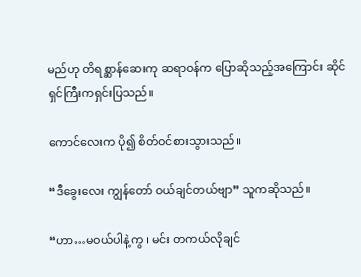မည်ဟု တိရစ္ဆာန်ဆေးကု ဆရာဝန်က ပြောဆိုသည့်အကြောင်း ဆိုင်ရှင်ကြီးကရှင်းပြသည်။

ကောင်လေးက ပို၍ စိတ်ဝင်စားသွားသည်။

“ဒီခွေးလေး ကျွန်တော် ဝယ်ချင်တယ်ဗျာ” သူကဆိုသည်။

“ဟာ…မဝယ်ပါနဲ့ကွ ၊ မင်း တကယ်လိုချင်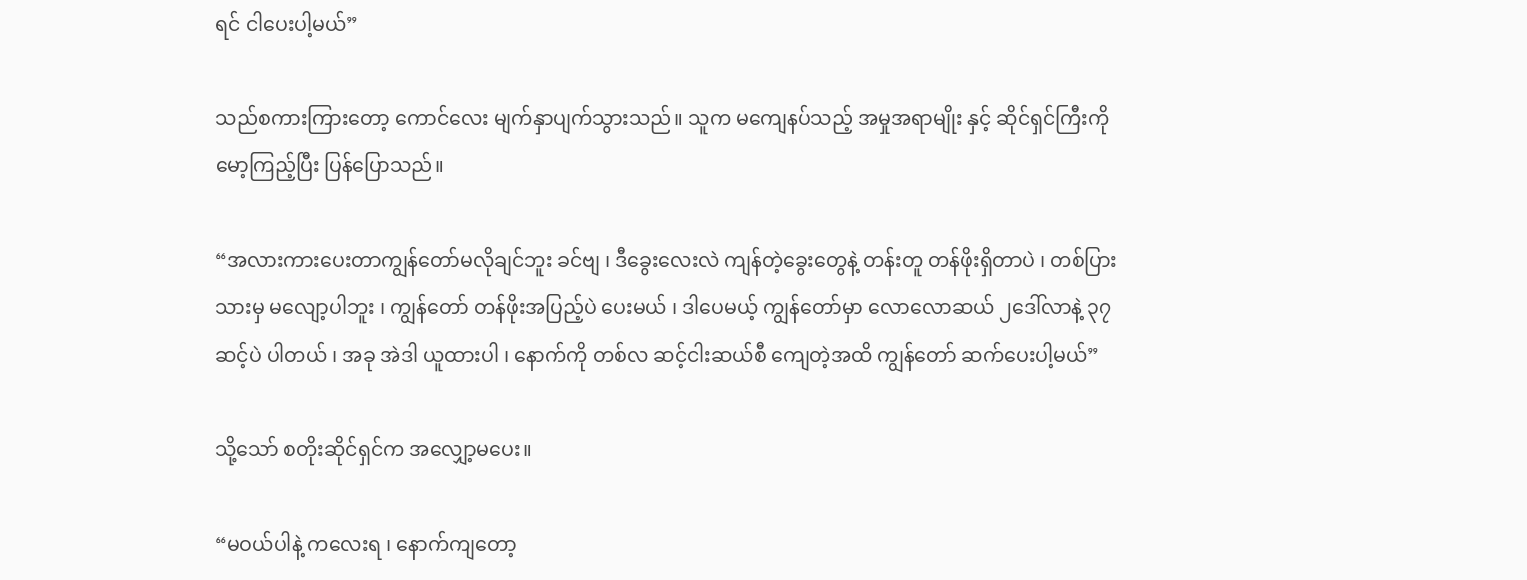ရင် ငါပေးပါ့မယ်”

သည်စကားကြားတော့ ကောင်လေး မျက်နှာပျက်သွားသည်။ သူက မကျေနပ်သည့် အမှုအရာမျိုး နှင့် ဆိုင်ရှင်ကြီးကို မော့ကြည့်ပြီး ပြန်ပြောသည်။

“အလားကားပေးတာကျွန်တော်မလိုချင်ဘူး ခင်ဗျ ၊ ဒီခွေးလေးလဲ ကျန်တဲ့ခွေးတွေနဲ့ တန်းတူ တန်ဖိုးရှိတာပဲ ၊ တစ်ပြားသားမှ မလျော့ပါဘူး ၊ ကျွန်တော် တန်ဖိုးအပြည့်ပဲ ပေးမယ် ၊ ဒါပေမယ့် ကျွန်တော်မှာ လောလောဆယ် ၂ဒေါ်လာနဲ့ ၃၇ဆင့်ပဲ ပါတယ် ၊ အခု အဲဒါ ယူထားပါ ၊ နောက်ကို တစ်လ ဆင့်ငါးဆယ်စီ ကျေတဲ့အထိ ကျွန်တော် ဆက်ပေးပါ့မယ်”

သို့သော် စတိုးဆိုင်ရှင်က အလျှော့မပေး။

“မဝယ်ပါနဲ့ ကလေးရ ၊ နောက်ကျတော့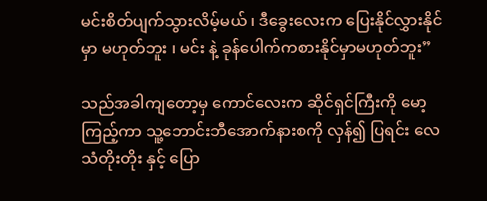မင်းစိတ်ပျက်သွားလိမ့်မယ် ၊ ဒီခွေးလေးက ပြေးနိုင်လွှားနိုင်မှာ မဟုတ်ဘူး ၊ မင်း နဲ့ ခုန်ပေါက်ကစားနိုင်မှာမဟုတ်ဘူး”

သည်အခါကျတော့မှ ကောင်လေးက ဆိုင်ရှင်ကြီးကို မော့ကြည့်ကာ သူ့ဘောင်းဘီအောက်နားစကို လှန်၍ ပြရင်း လေသံတိုးတိုး နှင့် ပြော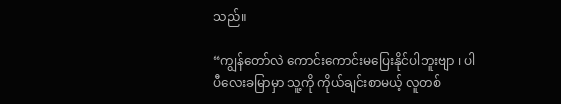သည်။

“ကျွန်တော်လဲ ကောင်းကောင်းမပြေးနိုင်ပါဘူးဗျာ ၊ ပါပီလေးခမြာမှာ သူ့ကို ကိုယ်ချင်းစာမယ့် လူတစ်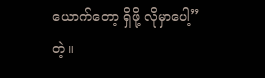ယောက်တော့ ရှိဖို့ လိုမှာပေါ့” တဲ့။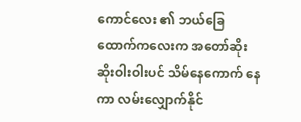ကောင်လေး ၏ ဘယ်ခြေထောက်ကလေးက အတော်ဆိုးဆိုးဝါးဝါးပင် သိမ်နေကောက် နေကာ လမ်းလျှောက်နိုင်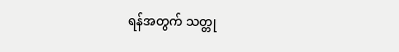ရန်အတွက် သတ္တု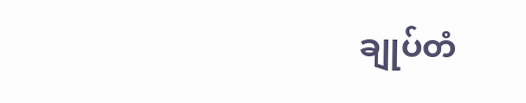ချုပ်တံ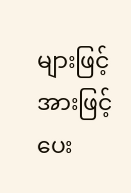များဖြင့် အားဖြင့်ပေး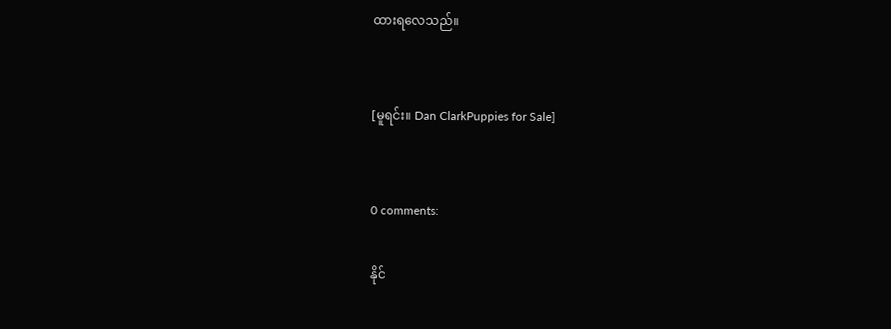ထားရလေသည်။


[မူရင်း။ Dan ClarkPuppies for Sale]


0 comments:

နိုင်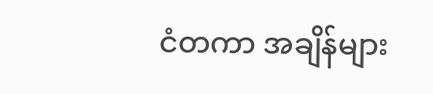ငံတကာ အချိန်များ